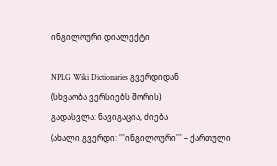ინგილოური დიალექტი

NPLG Wiki Dictionaries გვერდიდან
(სხვაობა ვერსიებს შორის)
გადასვლა: ნავიგაცია, ძიება
(ახალი გვერდი: '''ინგილოური''' – ქართული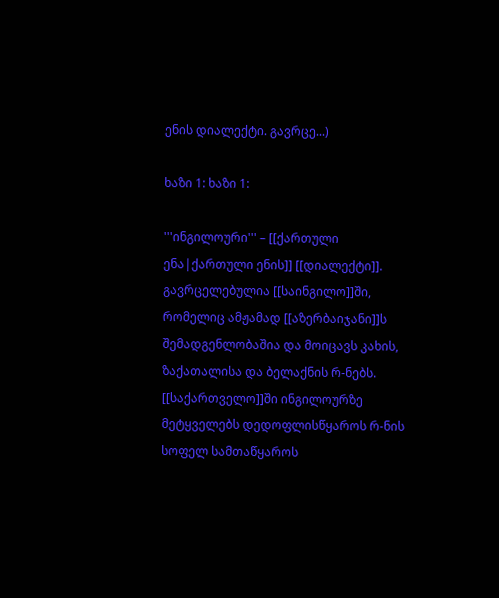ენის დიალექტი. გავრცე...)

ხაზი 1: ხაზი 1:

'''ინგილოური''' – [[ქართული ენა|ქართული ენის]] [[დიალექტი]]. გავრცელებულია [[საინგილო]]ში, რომელიც ამჟამად [[აზერბაიჯანი]]ს შემადგენლობაშია და მოიცავს კახის, ზაქათალისა და ბელაქნის რ-ნებს. [[საქართველო]]ში ინგილოურზე მეტყველებს დედოფლისწყაროს რ-ნის სოფელ სამთაწყაროს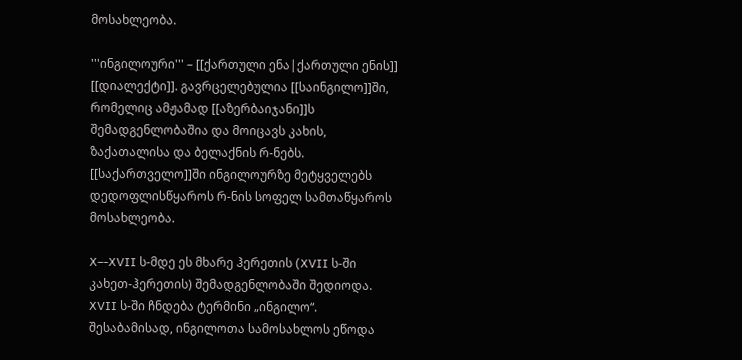მოსახლეობა.

'''ინგილოური''' – [[ქართული ენა|ქართული ენის]] [[დიალექტი]]. გავრცელებულია [[საინგილო]]ში, რომელიც ამჟამად [[აზერბაიჯანი]]ს შემადგენლობაშია და მოიცავს კახის, ზაქათალისა და ბელაქნის რ-ნებს. [[საქართველო]]ში ინგილოურზე მეტყველებს დედოფლისწყაროს რ-ნის სოფელ სამთაწყაროს მოსახლეობა.

X–-XVII ს-მდე ეს მხარე ჰერეთის (XVII ს-ში კახეთ-ჰერეთის) შემადგენლობაში შედიოდა. XVII ს-ში ჩნდება ტერმინი „ინგილო“. შესაბამისად, ინგილოთა სამოსახლოს ეწოდა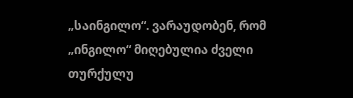„საინგილო“. ვარაუდობენ, რომ „ინგილო“ მიღებულია ძველი თურქულუ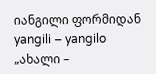იანგილი ფორმიდან yangili – yangilo „ახალი –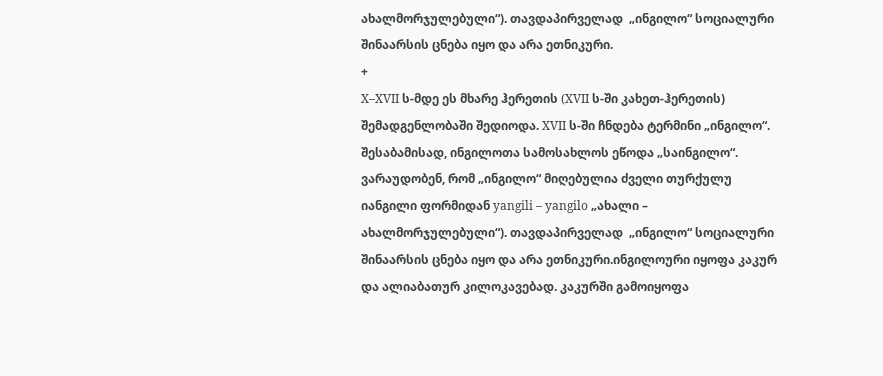ახალმორჯულებული“). თავდაპირველად  „ინგილო“ სოციალური შინაარსის ცნება იყო და არა ეთნიკური.
+
X–XVII ს-მდე ეს მხარე ჰერეთის (XVII ს-ში კახეთ-ჰერეთის) შემადგენლობაში შედიოდა. XVII ს-ში ჩნდება ტერმინი „ინგილო“. შესაბამისად, ინგილოთა სამოსახლოს ეწოდა „საინგილო“. ვარაუდობენ, რომ „ინგილო“ მიღებულია ძველი თურქულუ იანგილი ფორმიდან yangili – yangilo „ახალი – ახალმორჯულებული“). თავდაპირველად  „ინგილო“ სოციალური შინაარსის ცნება იყო და არა ეთნიკური.ინგილოური იყოფა კაკურ და ალიაბათურ კილოკავებად. კაკურში გამოიყოფა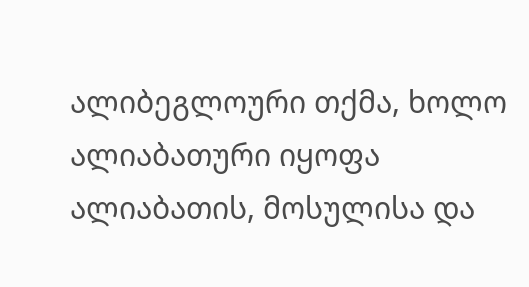ალიბეგლოური თქმა, ხოლო ალიაბათური იყოფა ალიაბათის, მოსულისა და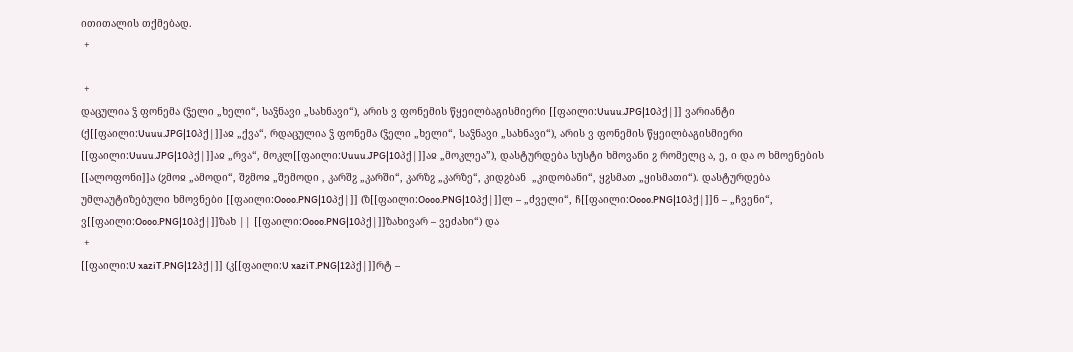ითითალის თქმებად.
 +

 +
დაცულია ჴ ფონემა (ჴელი „ხელი“, საჴნავი „სახნავი“), არის ვ ფონემის წყეილბაგისმიერი [[ფაილი:Uuuu.JPG|10პქ|]] ვარიანტი (ქ[[ფაილი:Uuuu.JPG|10პქ|]]აჲ „ქვა“, რდაცულია ჴ ფონემა (ჴელი „ხელი“, საჴნავი „სახნავი“), არის ვ ფონემის წყეილბაგისმიერი [[ფაილი:Uuuu.JPG|10პქ|]]აჲ „რვა“, მოკლ[[ფაილი:Uuuu.JPG|10პქ|]]აჲ „მოკლეა”), დასტურდება სუსტი ხმოვანი ჷ რომელც ა, ე, ი და ო ხმოენების [[ალოფონი]]ა (ჷმოჲ „ამოდი“, შჷმოჲ „შემოდი , კარშჷ „კარში“, კარზჷ „კარზე“, კიდჷბან  „კიდობანი“, ყჷსმათ „ყისმათი“). დასტურდება უმლაუტიზებული ხმოვნები [[ფაილი:Oooo.PNG|10პქ|]] (ზ[[ფაილი:Oooo.PNG|10პქ|]]ლ – „ძველი“, ჩ[[ფაილი:Oooo.PNG|10პქ|]]ნ – „ჩვენი“,  ვ[[ფაილი:Oooo.PNG|10პქ|]]ზახ || [[ფაილი:Oooo.PNG|10პქ|]]ზახივარ – ვეძახი“) და
 +
[[ფაილი:U xaziT.PNG|12პქ|]] (კ[[ფაილი:U xaziT.PNG|12პქ|]]რტ –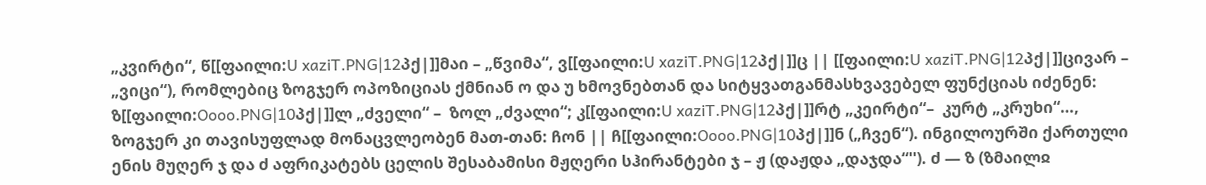„კვირტი“, წ[[ფაილი:U xaziT.PNG|12პქ|]]მაი – „წვიმა“, ვ[[ფაილი:U xaziT.PNG|12პქ|]]ც || [[ფაილი:U xaziT.PNG|12პქ|]]ცივარ – „ვიცი“), რომლებიც ზოგჯერ ოპოზიციას ქმნიან ო და უ ხმოვნებთან და სიტყვათგანმასხვავებელ ფუნქციას იძენენ: ზ[[ფაილი:Oooo.PNG|10პქ|]]ლ „ძველი“ –  ზოლ „ძვალი“; კ[[ფაილი:U xaziT.PNG|12პქ|]]რტ „კეირტი“–  კურტ „კრუხი“…, ზოგჯერ კი თავისუფლად მონაცვლეობენ მათ-თან: ჩონ || ჩ[[ფაილი:Oooo.PNG|10პქ|]]ნ („ჩვენ“). ინგილოურში ქართული ენის მუღერ ჯ და ძ აფრიკატებს ცელის შესაბამისი მჟღერი სჰირანტები ჯ – ჟ (დაჟდა „დაჯდა“''). ძ — ზ (ზმაილჲ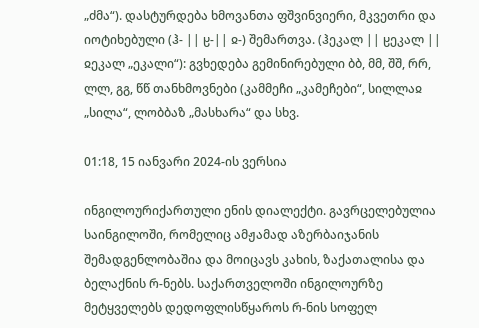„ძმა“). დასტურდება ხმოვანთა ფშვინვიერი, მკვეთრი და იოტიხებული (ჰ- || ჸ-|| ჲ-) შემართვა. (ჰეკალ || ჸეკალ || ჲეკალ „ეკალი“): გვხედება გემინირებული ბბ, მმ, შშ, რრ, ლლ, გგ, წწ თანხმოვნები (კამმეჩი „კამეჩები“, სილლაჲ  „სილა“, ლობბაზ „მასხარა“ და სხვ.

01:18, 15 იანვარი 2024-ის ვერსია

ინგილოურიქართული ენის დიალექტი. გავრცელებულია საინგილოში, რომელიც ამჟამად აზერბაიჯანის შემადგენლობაშია და მოიცავს კახის, ზაქათალისა და ბელაქნის რ-ნებს. საქართველოში ინგილოურზე მეტყველებს დედოფლისწყაროს რ-ნის სოფელ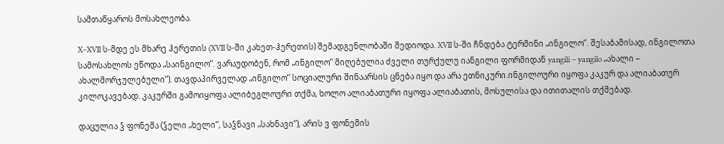სამთაწყაროს მოსახლეობა.

X–XVII ს-მდე ეს მხარე ჰერეთის (XVII ს-ში კახეთ-ჰერეთის) შემადგენლობაში შედიოდა. XVII ს-ში ჩნდება ტერმინი „ინგილო“. შესაბამისად, ინგილოთა სამოსახლოს ეწოდა „საინგილო“. ვარაუდობენ, რომ „ინგილო“ მიღებულია ძველი თურქულუ იანგილი ფორმიდან yangili – yangilo „ახალი – ახალმორჯულებული“). თავდაპირველად „ინგილო“ სოციალური შინაარსის ცნება იყო და არა ეთნიკური.ინგილოური იყოფა კაკურ და ალიაბათურ კილოკავებად. კაკურში გამოიყოფა ალიბეგლოური თქმა, ხოლო ალიაბათური იყოფა ალიაბათის, მოსულისა და ითითალის თქმებად.

დაცულია ჴ ფონემა (ჴელი „ხელი“, საჴნავი „სახნავი“), არის ვ ფონემის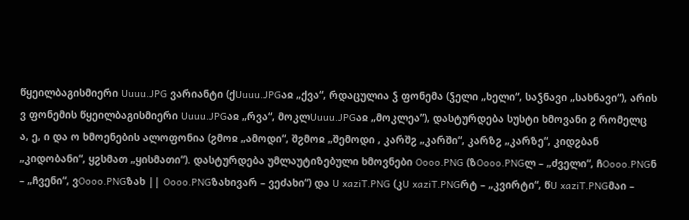წყეილბაგისმიერი Uuuu.JPG ვარიანტი (ქUuuu.JPGაჲ „ქვა“, რდაცულია ჴ ფონემა (ჴელი „ხელი“, საჴნავი „სახნავი“), არის ვ ფონემის წყეილბაგისმიერი Uuuu.JPGაჲ „რვა“, მოკლUuuu.JPGაჲ „მოკლეა”), დასტურდება სუსტი ხმოვანი ჷ რომელც ა, ე, ი და ო ხმოენების ალოფონია (ჷმოჲ „ამოდი“, შჷმოჲ „შემოდი , კარშჷ „კარში“, კარზჷ „კარზე“, კიდჷბან „კიდობანი“, ყჷსმათ „ყისმათი“). დასტურდება უმლაუტიზებული ხმოვნები Oooo.PNG (ზOooo.PNGლ – „ძველი“, ჩOooo.PNGნ – „ჩვენი“, ვOooo.PNGზახ || Oooo.PNGზახივარ – ვეძახი“) და U xaziT.PNG (კU xaziT.PNGრტ – „კვირტი“, წU xaziT.PNGმაი –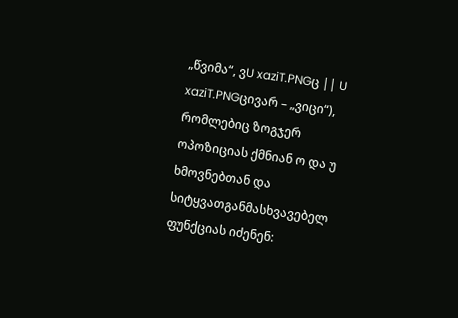„წვიმა“, ვU xaziT.PNGც || U xaziT.PNGცივარ – „ვიცი“), რომლებიც ზოგჯერ ოპოზიციას ქმნიან ო და უ ხმოვნებთან და სიტყვათგანმასხვავებელ ფუნქციას იძენენ: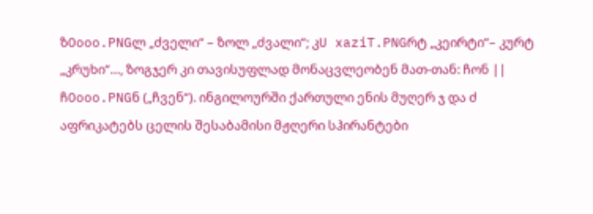ზOooo.PNGლ „ძველი“ – ზოლ „ძვალი“; კU xaziT.PNGრტ „კეირტი“– კურტ „კრუხი“…, ზოგჯერ კი თავისუფლად მონაცვლეობენ მათ-თან: ჩონ || ჩOooo.PNGნ („ჩვენ“). ინგილოურში ქართული ენის მუღერ ჯ და ძ აფრიკატებს ცელის შესაბამისი მჟღერი სჰირანტები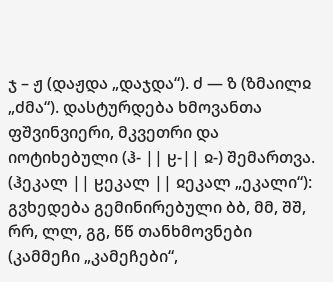ჯ – ჟ (დაჟდა „დაჯდა“). ძ — ზ (ზმაილჲ „ძმა“). დასტურდება ხმოვანთა ფშვინვიერი, მკვეთრი და იოტიხებული (ჰ- || ჸ-|| ჲ-) შემართვა. (ჰეკალ || ჸეკალ || ჲეკალ „ეკალი“): გვხედება გემინირებული ბბ, მმ, შშ, რრ, ლლ, გგ, წწ თანხმოვნები (კამმეჩი „კამეჩები“,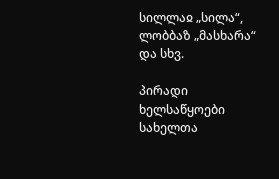სილლაჲ „სილა“, ლობბაზ „მასხარა“ და სხვ.

პირადი ხელსაწყოები
სახელთა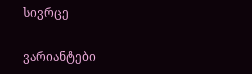სივრცე

ვარიანტები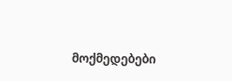მოქმედებები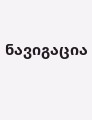ნავიგაცია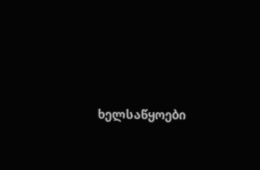ხელსაწყოები